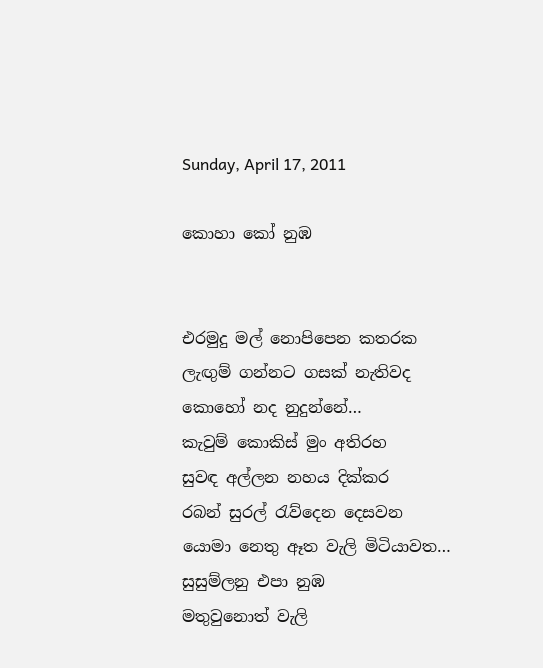Sunday, April 17, 2011

කොහා කෝ නුඹ


එරමුදු මල් නොපිපෙන කතරක
ලැඟුම් ගන්නට ගසක් නැතිවද
කොහෝ නද නුදුන්නේ…
කැවුම් කොකිස් මුං අතිරහ
සුවඳ අල්ලන නහය දික්කර
රබන් සුරල් රැව්දෙන දෙසවන
යොමා නෙතු ඈත වැලි මිටියාවත…
සුසුම්ලනු එපා නුඹ
මතුවුනොත් වැලි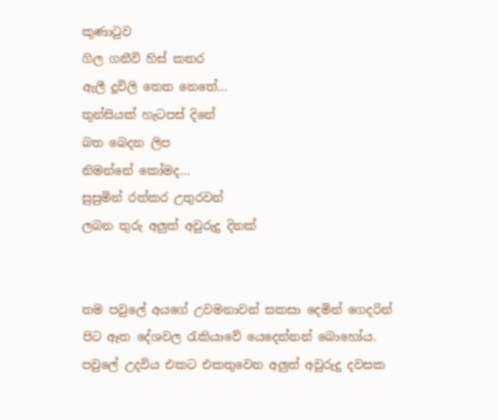කුණාටුව
ගිල ගනීවි හිස් කතර
ඇලී දූවිලි තෙත නෙතේ…
තුන්සියක් හැටපස් දිනේ
බත බෙදන ලිප
නිමන්නේ කෝමද…
සුසුමින් රත්කර උතුරවන්
ලබන තුරු අලුත් අවුරුදු දිනක්


තම පවුලේ අයගේ උවමනාවන් සකසා දෙමින් ගෙදරින් පිට ඈත දේශවල රැකියාවේ යෙදෙන්නන් බොහෝය. පවුලේ උදවිය එකට එකතුවෙන අලුත් අවුරුදු දවසක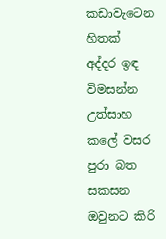කඩාවැටෙන හිතක් අද්දර ඉඳ විමසන්න උත්සාහ කලේ වසර පුරා බත සකසන ඔවුනට කිරි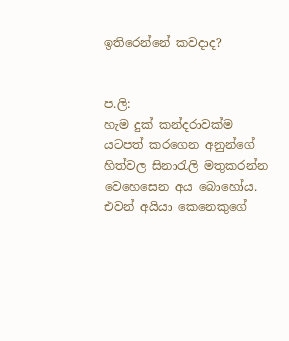ඉතිරෙන්නේ කවදාද?


ප.ලි:
හැම දුක් කන්දරාවක්ම යටපත් කරගෙන අනුන්ගේ හිත්වල සිනාරැලි මතුකරන්න වෙහෙසෙන අය බොහෝය. එවන් අයියා කෙනෙකුගේ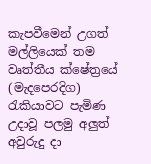කැපවීමෙන් උගත් මල්ලියෙක් තම වෘත්තීය ක්ෂේත්‍රයේ (මැදපෙරදිග) රැකියාවට පැමිණ උදාවූ පලමු අලුත් අවුරුදු දා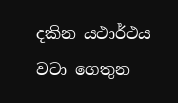දකින යථාර්ථය වටා ගෙතුන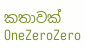කතාවක් OneZeroZero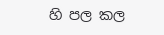හි පල කල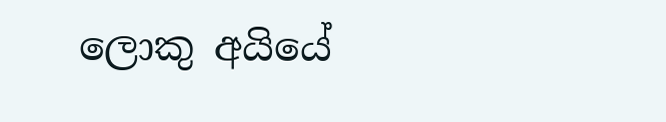ලොකු අයියේ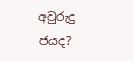අවුරුදු ජයද?